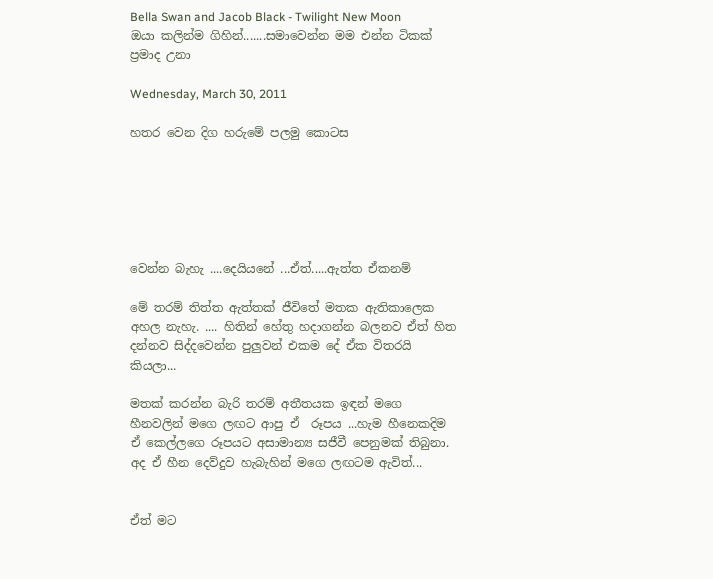Bella Swan and Jacob Black - Twilight New Moon
ඔයා කලින්ම ගිහින්.......සමාවෙන්න මම එන්න ටිකක් ප්‍රමාද උනා

Wednesday, March 30, 2011

හතර වෙන දිග හරුමේ පලමු කොටස






වෙන්න බැහැ ....දෙයියනේ ...ඒත්.....ඇත්ත ඒකනම්

මේ තරම් තිත්ත ඇත්තක් ජීවිතේ මතක ඇතිකාලෙක අහල නැහැ. .... හිතින් හේතු හදාගන්න බලනව ඒත් හිත දන්නව සිද්දවෙන්න පුලුවන් එකම දේ ඒක විතරයි කියලා...

මතක් කරන්න බැරි තරම් අතීතයක ඉඳන් මගෙ හීනවලින් මගෙ ලඟට ආපු ඒ  රූපය ...හැම හීනෙකදිම ඒ කෙල්ලගෙ රූපයට අසාමාන්‍ය සජීවී පෙනුමක් තිබුනා.
අද ඒ හීන දෙව්දුව හැබැහින් මගෙ ලඟටම ඇවිත්...


ඒත් මට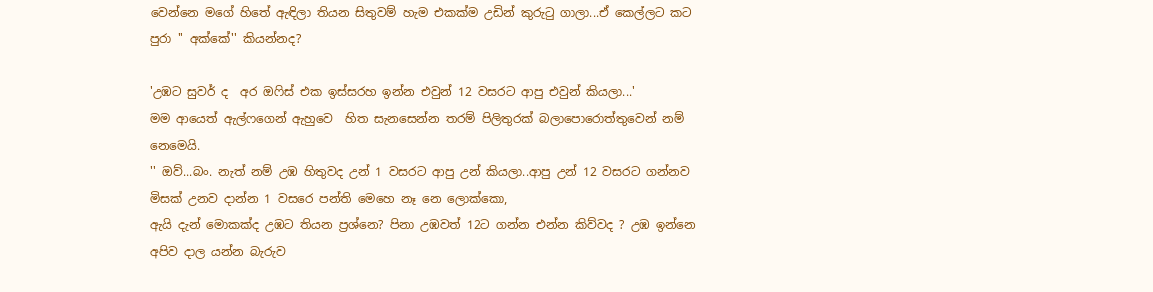වෙන්නෙ මගේ හිතේ ඇඳිලා තියන සිතුවම් හැම එකක්ම උඩින් කුරු‍ටු ගාලා...ඒ කෙල්ලට කට පුරා '' අක්කේ'' කියන්නද?

'උඹට සුවර් ද  අර ඔ‍ෆිස් එක ඉස්සරහ ඉන්න එවුන් 12 වසරට ආපු එවුන් කියලා...'
මම ආයෙත් ඇල්ෆගෙන් ඇහුවෙ  හිත සැනසෙන්න තරම් පිලිතුරක් බලාපොරොත්තුවෙන් නම් නෙමෙයි.
'' ඔව්...බං. නැත් නම් උඹ හිතුවද උන් 1 වසරට ආපු උන් කියලා..ආපු උන් 12 වසරට ගන්නව මිසක් උනව දාන්න 1 වසරෙ පන්ති මෙහෙ නෑ නෙ ලොක්කො,
ඇයි දැන් මොකක්ද උඹට තියන ප්‍රශ්නෙ? පිනා උඹවත් 12ට ගන්න එන්න කිව්වද ? උඹ ඉන්නෙ අපිව දාල යන්න බැරුව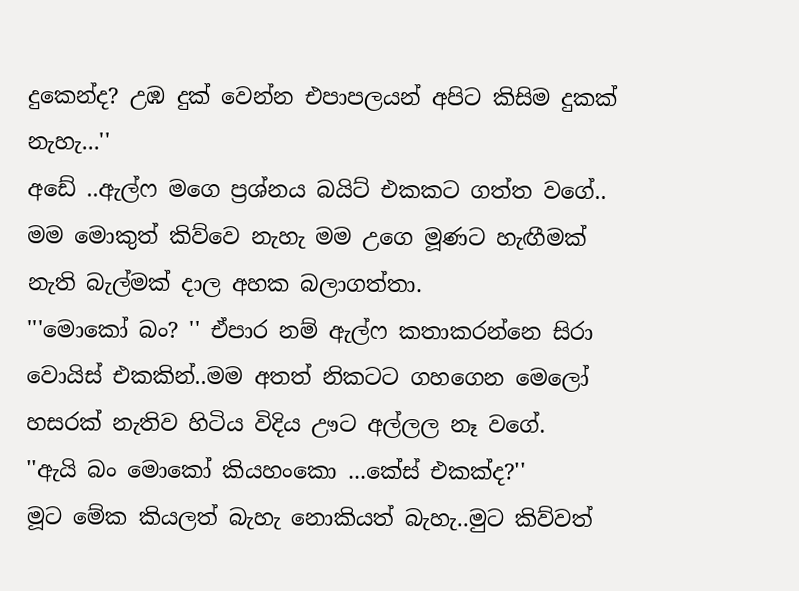දුකෙන්ද? උඹ දුක් වෙන්න එපාපලයන් අපිට කිසිම දුකක් නැහැ...''
අඩේ ..ඇල්ෆ මගෙ ප්‍රශ්නය බයිට් එකකට ගත්ත වගේ..
මම මොකුත් කිව්වෙ නැහැ මම උගෙ මූණට හැඟීමක් නැති බැල්මක් දාල අහක බලාගත්තා.
'''මොකෝ බං? '' ඒපාර නම් ඇල්ෆ කතාකරන්නෙ සිරා වොයිස් එකකින්..මම අතත් නිකටට ගහගෙන මෙලෝ හසරක් නැතිව හිටිය විදිය ඌට අල්ලල නෑ වගේ.
''ඇයි බං මොකෝ කියහංකො ...කේස් එකක්ද?''
මූට මේක කියලත් බැහැ නොකියත් බැහැ..මුට කිව්වත්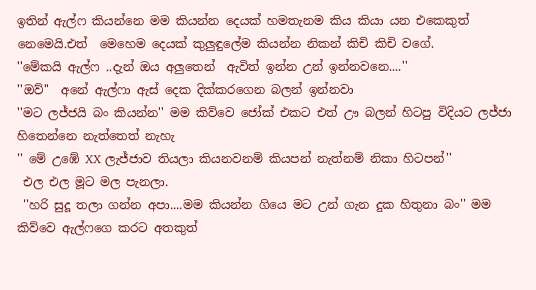ඉතින් ඇල්ෆ කියන්නෙ මම කියන්න දෙයක් හමතැනම කිය කියා යන එකෙකුත් නෙමෙයි.එත්  මෙහෙම දෙයක් කුලුඳුලේම කියන්න නිකන් කිචි කිචි වගේ.
''මේකයි ඇල්ෆ ..දැන් ඔය අලුතෙන්  ඇවිත් ඉන්න උන් ඉන්නවනෙ....''
''ඔව්''  අනේ ඇල්ෆා ඇස් දෙක දික්කරගෙන බලන් ඉන්නවා
''මට ලජ්ජයි බං කියන්න'' මම කිව්වෙ ජෝක් එකට එත් ඌ බලන් හිටපු විදියට ලජ්ජා හිතෙන්නෙ නැත්තෙත් නැහැ
'' මේ උඹේ XX ලැජ්ජාව තියලා කියනවනම් කියපන් නැත්නම් නිකා හිටපන්''
 එල එල මූට මල පැනලා.
 ''හරි සුදූ තලා ගන්න අපා....මම කියන්න ගියෙ මට උන් ගැන දුක හිතුනා බං'' මම කිව්වෙ ඇල්ෆගෙ කරට අතකුත්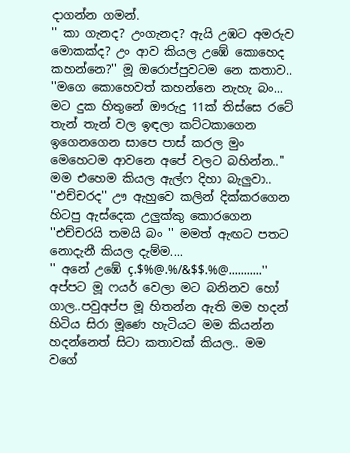දාගන්න ගමන්.
'' කා ගැනද? උංගැනද? ඇයි උඹට අමරුව මොකක්ද? උං ආව කියල උඹේ කොහෙද කහන්නෙ?'' මූ ඔරොප්පුවටම නෙ කතාව..
''මගෙ කොහෙවත් කහන්නෙ නැහැ බං... මට දුක හිතුනේ ඖරුදු 11ක් තිස්සෙ රටේ තැන් තැන් වල ඉඳලා කට්ටකාගෙන ඉගෙනගෙන සාපෙ පාස් කරල මුං මෙහෙටම ආවනෙ අපේ වලට බහින්න..''
මම එහෙම කියල ඇල්ෆ දිහා බැලුවා..
''එච්චරද'' ඌ ඇහුවෙ කලින් දික්කරගෙන හිටපු ඇස්දෙක උලුක්කු කොරගෙන ''එච්චරයි තමයි බං '' මමත් ඇඟට පතට නොදැනී කියල දැම්ම....
'' අනේ උඹේ ç.$%@.%/&$$.%@...........'' අප්පට මූ ෆයර් වෙලා මට බනිනව හෝ ගාල..පවුඅප්ප මූ හිතන්න ඇති මම හදන් හිටිය සිරා මූණෙ හැටියට මම කියන්න හදන්නෙත් සිටා කතාවක් කියල.. මම වගේ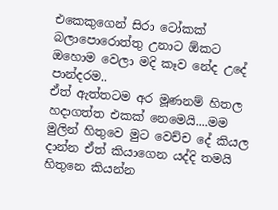එකෙකුගෙන් සිරා ටෝකක් බලාපොරොත්තු උනාට ඕකට ඔහොම වෙලා මදි කෑව නේද උදේ පාන්දරම..
ඒත් ඇත්තටම අර මූණනම් හිතල හදාගත්ත එකක් නෙමෙයි....මම මුලින් හිතුවෙ මුට වෙච්ච දේ කියල දාන්න ඒත් කියාගෙන යද්දි තමයි හිතුනෙ කියන්න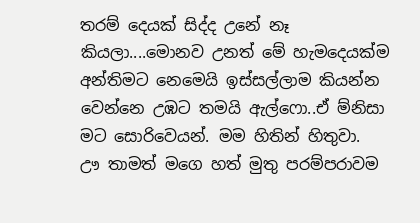තරම් දෙයක් සිද්ද උනේ නෑ  කියලා....මොනව උනත් මේ හැමදෙයක්ම අන්තිමට නෙමෙයි ඉස්සල්ලාම කියන්න වෙන්නෙ උඹට තමයි ඇල්ෆො..ඒ ම්නිසා මට සොරිවෙයන්. මම හිතින් හිතුවා.
ඌ තාමත් මගෙ හත් මුතු පරම්පරාවම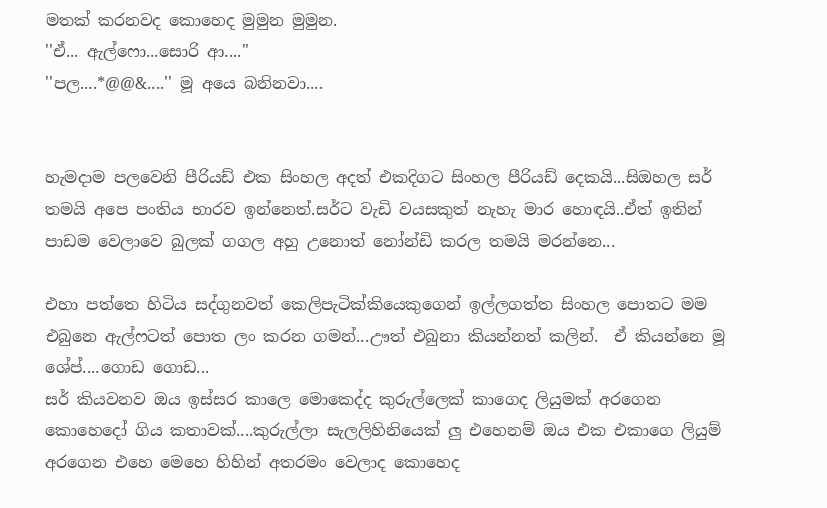මතක් කරනවද කොහෙද මුමුන මුමුන.
''ඒ... ඇල්ෆො...සොරි ආ....''
''පල....*@@&....'' මූ අයෙ බනිනවා....


හැමදාම පලවෙනි පීරියඩ් එක සිංහල අදත් එකදිගට සිංහල පීරියඩ් දෙකයි...සිඔහල සර් තමයි අපෙ පංතිය භාරව ඉන්නෙත්.සර්ට වැඩි වයසකුත් නැහැ මාර හොඳයි..ඒත් ඉතින් පාඩම වෙලාවෙ බුලක් ගගල අහු උනොත් නෝන්ඩි කරල තමයි මරන්නෙ...

එහා පත්තෙ හිටිය සද්ගුනවත් කෙලිපැටික්කියෙකුගෙන් ඉල්ලගත්ත සිංහල පොතට මම එබුනෙ ඇල්ෆටත් පොත ලං කරන ගමන්...ඌත් එබුනා කියන්නත් කලින්.  ඒ කියන්නෙ මූ ශේප්....ගොඩ ගොඩ...
සර් කියවනව ඔය ඉස්සර කාලෙ මොකෙද්ද කුරුල්ලෙක් කාගෙද ලියුමක් අරගෙන කොහෙදෝ ගිය කතාවක්....කුරුල්ලා සැලලිහිනියෙක් ලු එහෙනම් ඔය එක එකාගෙ ලියුම් අරගෙන එහෙ මෙහෙ හිහින් අතරමං වෙලාද කොහෙද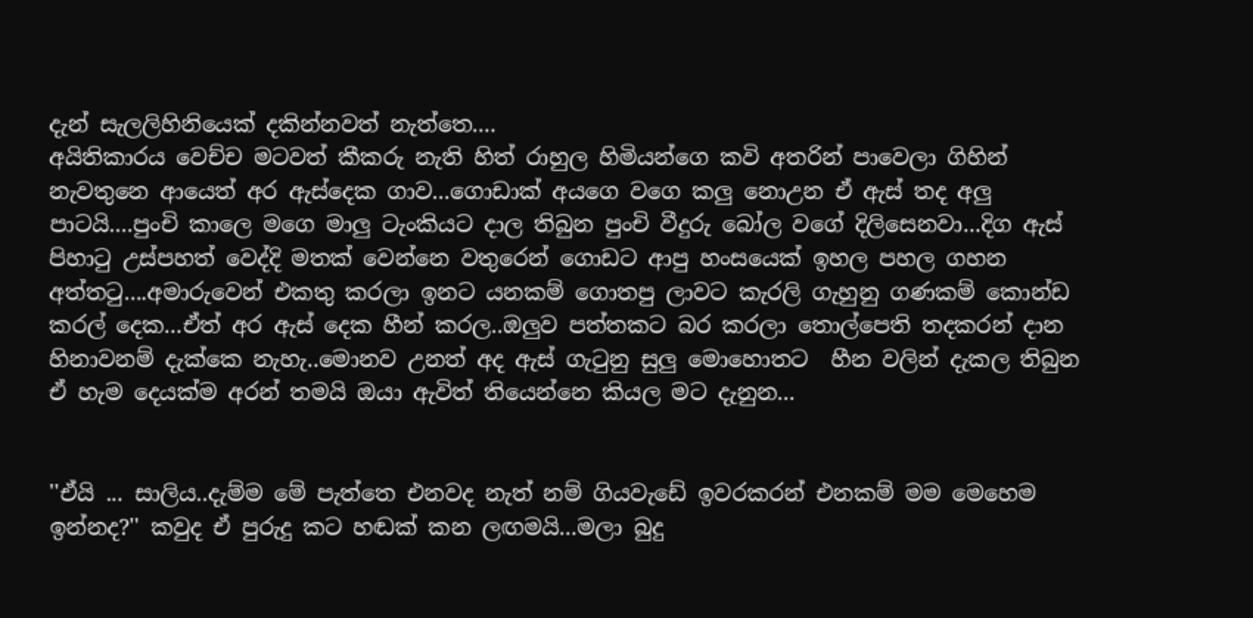දැන් සැලලිහිනියෙක් දකින්නවත් නැත්තෙ....
අයිතිකාරය වෙච්ච මටවත් කීකරු නැති හිත් රාහුල හිමියන්ගෙ කවි අතරින් පාවෙලා ගිහින් නැවතුනෙ ආයෙත් අර ඇස්දෙක ගාව...ගොඩාක් අයගෙ වගෙ කලු නොඋන ඒ ඇස් තද අලු පාටයි....පුංචි කාලෙ මගෙ මාලු ටැංකියට දාල තිබුන පුංචි වීදුරු බෝල වගේ දිලිසෙනවා...දිග ඇස් පිහා‍ටු උස්පහත් වෙද්දි මතක් වෙන්නෙ වතුරෙන් ගොඩට ආපු හංසයෙක් ඉහල පහල ගහන අත්ත‍ටු....අමාරුවෙන් එකතු කරලා ඉනට යනකම් ගොතපු ලාවට කැරලි ගැහුනු ගණකම් කොන්ඩ කරල් දෙක...ඒත් අර ඇස් දෙක හීන් කරල..ඔලුව පත්තකට බර කරලා තොල්පෙති තදකරන් දාන හිනාවනම් දැක්කෙ නැහැ..මොනව උනත් අද ඇස් ගැ‍ටුනු සුලු මොහොතට  හීන වලින් දැකල තිබුන ඒ හැම දෙයක්ම අරන් තමයි ඔයා ඇවිත් තියෙන්නෙ කියල මට දැනුන...


''ඒයි ... සාලිය..දැම්ම මේ පැත්තෙ එනවද නැත් නම් ගියවැඩේ ඉවරකරන් එනකම් මම මෙහෙම ඉන්නද?'' කවුද ඒ පුරුදු කට හඬක් කන ලඟමයි...මලා බුදු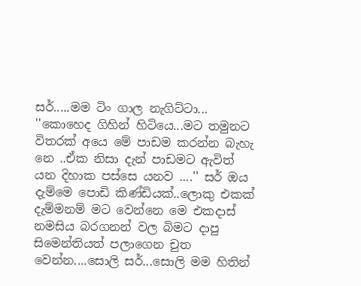සර්.....මම ටිං ගාල නැගිට්ටා...
''කොහෙද ගිහින් හිටියෙ...මට තමුනට විතරක් අයෙ මේ පාඩම කරන්න බැහැ නෙ ..ඒක නිසා දැන් පාඩමට ඇවිත් යන දිහාක පස්සෙ යනව ....'' සර් ඔය දැම්මෙ පොඩි කිණ්ඩියක්..ලොකු එකක් දැම්මනම් මට වෙන්නෙ මෙ එකදාස් නමසිය බරගනන් වල බිමට දාපු සිමෙන්තියත් පලාගෙන චුත වෙන්න....සොලි සර්...සොලි මම හිතින්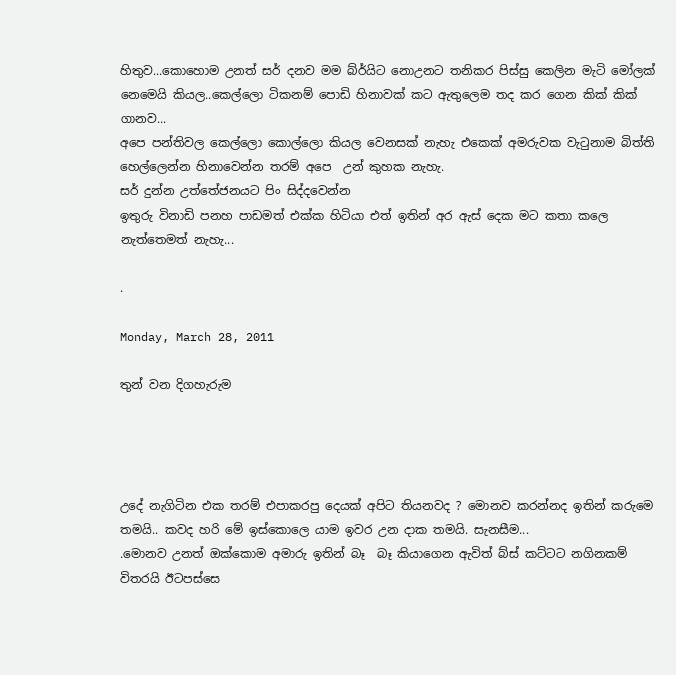හිතුව...කොහොම උනත් සර් දනව මම බ්ර්යිට නොඋනට තනිකර පිස්සු කෙලින මැටි මෝලක් නෙමෙයි කියල..කෙල්ලො ටිකනම් පොඩි හිනාවක් කට ඇතුලෙම තද කර ගෙන කික් කික් ගානව...
අපෙ පන්තිවල කෙල්ලො කොල්ලො කියල වෙනසක් නැහැ එකෙක් අමරුවක වැ‍ටුනාම බිත්ති හෙල්ලෙන්න හිනාවෙන්න තරම් අපෙ  උන් කුහක නැහැ.
සර් දුන්න උත්තේජනයට පිං සිද්දවෙන්න
ඉතුරු විනාඩි පනහ පාඩමත් එක්ක හිටියා එත් ඉතින් අර ඇස් දෙක මට කතා කලෙ නැත්තෙමත් නැහැ...

.

Monday, March 28, 2011

තුන් වන දිගහැරුම




උදේ නැගිටින එක තරම් එපාකරපු දෙයක් අපිට තියනවද ? මොනව කරන්නද ඉතින් කරුමෙ තමයි.. කවද හරි මේ ඉස්කොලෙ යාම ඉවර උන දාක තමයි. සැනසීම...
.මොනව උනත් ඔක්කොම අමාරු ඉතින් බෑ  බෑ කියාගෙන ඇවිත් බ්ස් කට්ටට නගිනකම් විතරයි ඊටපස්සෙ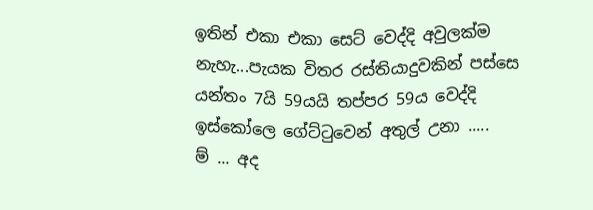ඉතින් එකා එකා සෙට් වෙද්දි අවුලක්ම නැහැ...පැයක විතර රස්තියාදුවකින් පස්සෙ යන්තං 7යි 59යයි තප්පර 59ය වෙද්දි ඉස්කෝලෙ ගේට්‍ටුවෙන් අතුල් උනා .....
ම් ... අද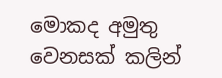මොකද අමුතු වෙනසක් කලින්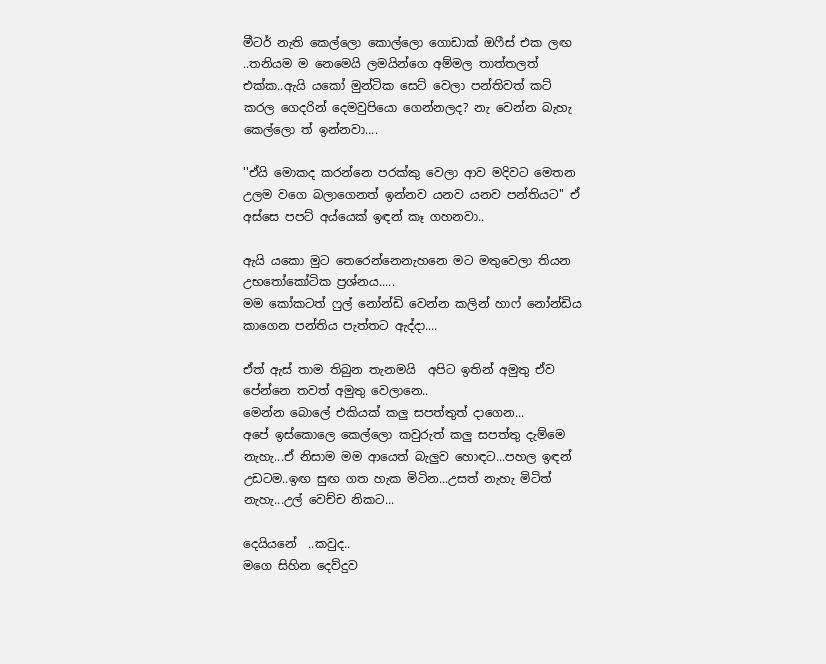මීටර් නැති කෙල්ලො කොල්ලො ගොඩාක් ඔෆීස් එක ලඟ ..තනියම ම නෙමෙයි ලමයින්ගෙ අම්මල තාත්තලත් එක්ක..ඇයි යකෝ මුන්ටික සෙට් වෙලා පන්තිවත් කට් කරල ගෙදරින් දෙමවුපියො ගෙන්නලද? නැ වෙන්න බැහැ කෙල්ලො ත් ඉන්නවා....

''ඒයි මොකද කරන්නෙ පරක්කු වෙලා ආව මදිවට මෙතන උලම වගෙ බලාගෙනත් ඉන්නව යනව යනව පන්තියට'' ඒ අස්සෙ පපට් අය්යෙක් ඉඳන් කෑ ගහනවා..

ඇයි යකො මුට තෙරෙන්නෙනැහනෙ මට මතුවෙලා තියන උභ‍තෝකෝටික ප්‍රශ්නය.....
මම කෝකටත් ෆුල් නෝන්ඩි වෙන්න කලින් හාෆ් නෝන්ඩිය කාගෙන පන්තිය පැත්තට ඇද්දා....

ඒත් ඇස් තාම තිබුන තැනමයි  අපිට ඉතින් අමුතු ඒව පේන්නෙ තවත් අමුතු වෙලානෙ..
මෙන්න බොලේ එකියක් කලු සපත්තුත් දාගෙන...
අපේ ඉස්කොලෙ කෙල්ලො කවුරුත් කලු සපත්තු දැම්මෙ නැහැ...ඒ නිසාම මම ආයෙත් බැලුව හොඳට...පහල ඉඳන් උඩටම..ඉඟ සුඟ ගත හැක මිටින...උසත් නැහැ මිටිත් නැහැ...උල් වෙච්ච නිකට...

දෙයියනේ  ..කවුද..
මගෙ සිහින දෙව්දුව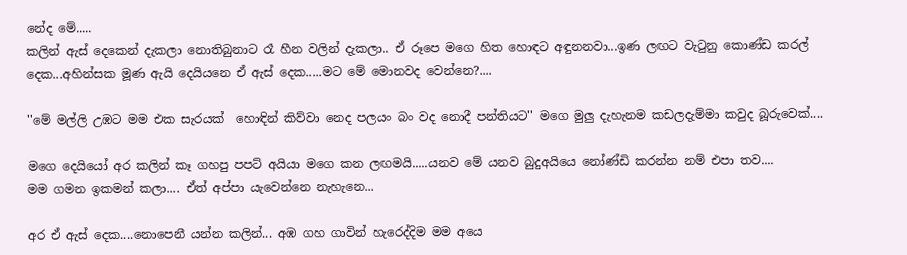නේද මේ.....
කලින් ඇස් දෙකෙන් දැකලා නොතිබුනාට රෑ හීන වලින් දැකලා.. ඒ රූපෙ මගෙ හිත හොඳට අඳුනනවා...ඉණ ලඟට වැ‍ටුනු කොණ්ඩ කරල් දෙක...අහින්සක මූණ ඇයි දෙයියනෙ ඒ ඇස් දෙක.....මට මේ මොනවද වෙන්නෙ?....

''මේ මල්ලි උඹට මම එක සැරයක්  හොඳින් කිව්වා නෙද පලයං බං වද නොදී පන්තියට'' මගෙ මුලු දැහැනම කඩලදැම්මා කවුද බූරුවෙක්....

මගෙ දෙයියෝ අර කලින් කෑ ගහපු පපට් අයියා මගෙ කන ලඟමයි.....යනව මේ යනව බුදුඅයියෙ නෝණ්ඩි කරන්න නම් එපා තව....
මම ගමන ඉකමන් කලා.... ඒත් අප්පා යැවෙන්නෙ නැහැනෙ...

අර ඒ ඇස් දෙක....නොපෙනී යන්න කලින්... අඹ ගහ ගාවින් හැරෙද්දිම මම අයෙ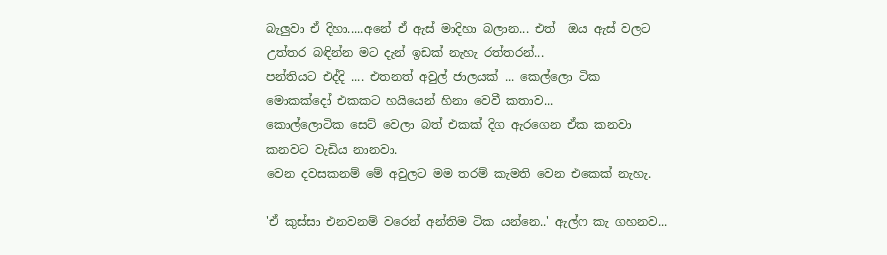බැලුවා ඒ දිහා.....අනේ ඒ ඇස් මාදිහා බලාන... එත්  ඔය ඇස් වලට උත්තර බඳින්න මට දැන් ඉඩක් නැහැ රත්තරන්...
පන්තියට එද්දි .... එතනත් අවුල් ජාලයක් ... කෙල්ලො ටික මොකක්දෝ එකකට හයියෙන් හිනා වෙවී කතාව...
කොල්ලොටික සෙට් වෙලා බත් එකක් දිග ඇරගෙන ඒක කනවා කනවට වැඩිය නානවා.
වෙන දවසකනම් මේ අවුලට මම තරම් කැමති වෙන එකෙක් නැහැ.

'ඒ කුස්සා එනවනම් වරෙන් අන්තිම ටික යන්නෙ..' ඇල්ෆ කැ ගහනව...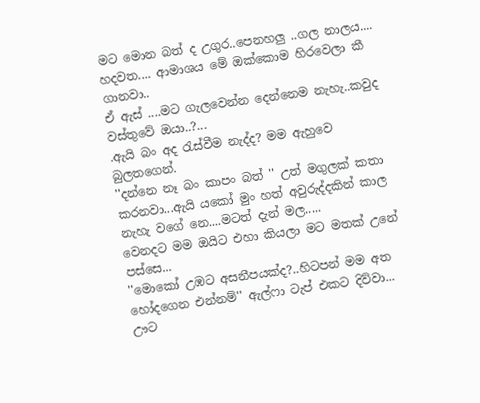මට මොන බත් ද උගුර..පෙනහලු ..ගල නාලය.... හදවත.... ආමාශය මේ ඔක්කොම හිරවෙලා කී ගානවා..
ඒ ඇස් ....මට ගැලවෙන්න දෙන්නෙම නැහැ..කවුද වස්තුවේ ඔයා..?...
.ඇයි බං අද ‍රැස්වීම නැද්ද? මම ඇහුවෙ බුලතගෙන්.
''දන්නෙ නෑ බං කාපං බත් '' උත් මගුලක් කතා කරනවා...ඇයි යකෝ මුං හත් අවුරුද්දකින් කාල නැහැ වගේ නෙ....මටත් දැන් මල.....
වෙනදට මම ඔයිට එහා කියලා මට මතක් උනේ පස්සෙ...
''මොකෝ උඹට අසනීපයක්ද?..හිටපන් මම අත හෝදගෙන එන්නම්'' ඇල්ෆා ටැප් එකට දිව්වා...
ඌට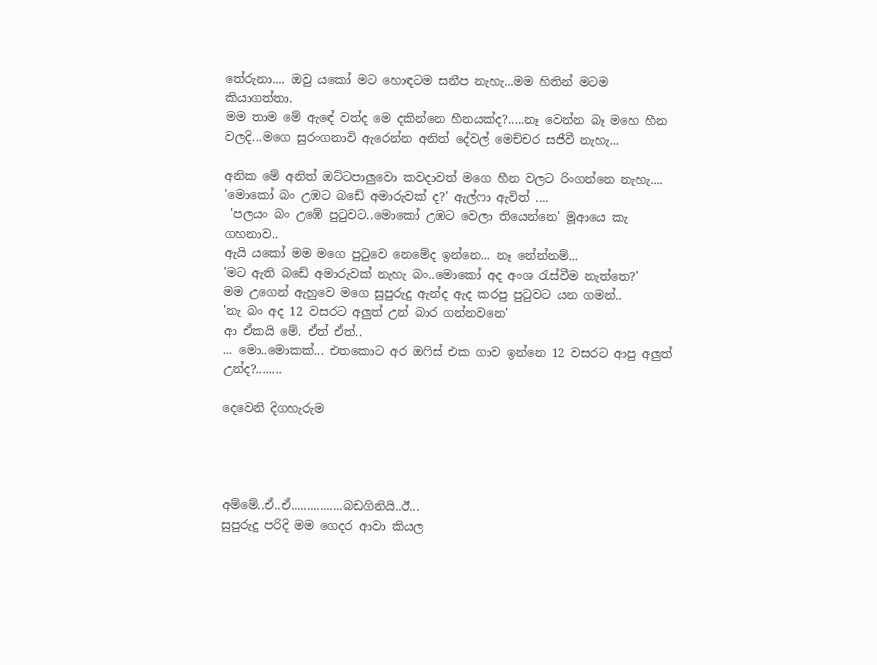තේරුනා.... ඔවු යකෝ මට හොඳටම සනීප නැහැ...මම හිතින් මටම කියාගත්තා.
මම තාම මේ ඇඳේ වත්ද මෙ දකින්නෙ හීනයක්ද?.....නෑ වෙන්න බෑ මහෙ හීන වලදි...මගෙ සුරංගනාවි ඇරෙන්න අනිත් දේවල් මෙච්චර සජීවී නැහැ...

අනික මේ අනිත් ඔට්ටපාලුවො කවදාවත් මගෙ හීන වලට රිංගන්නෙ නැහැ....
'මොකෝ බං උඹට බඩේ අමාරුවක් ද?' ඇල්ෆා ඇවිත් ....
 'පලයං බං උඹේ පු‍ටුවට..මොකෝ උඹට වෙලා තියෙන්නෙ' මූආයෙ කැ ගහනාව..
ඇයි යකෝ මම මගෙ පු‍ටුවෙ නෙමේද ඉන්නෙ... නෑ නේන්නම්...
'මට ඇති බඩේ අමාරුවක් නැහැ බං..මොකෝ අද අංශ ‍රැස්වීම නැත්තෙ?'
මම උගෙන් ඇහුවෙ මගෙ සුපුරුදු ඇන්ද ඇද කරපු පු‍ටුවට යන ගමන්..
'නැ බං අද 12 වසරට අලුත් උන් බාර ගන්නවනෙ'
ආ ඒකයි මේ. ඒත් ඒත්..
... මො..මොකක්... එතකොට අර ඔ‍ෆිස් එක ගාව ඉන්නෙ 12 වසරට ආපු අලුත් උන්ද?........

දෙවෙනි දිගහැරුම




අම්මේ..ඒ..ඒ................බඩගිනියි..ඊ...
සුපුරුදු පරිදි මම ගෙදර ආවා කියල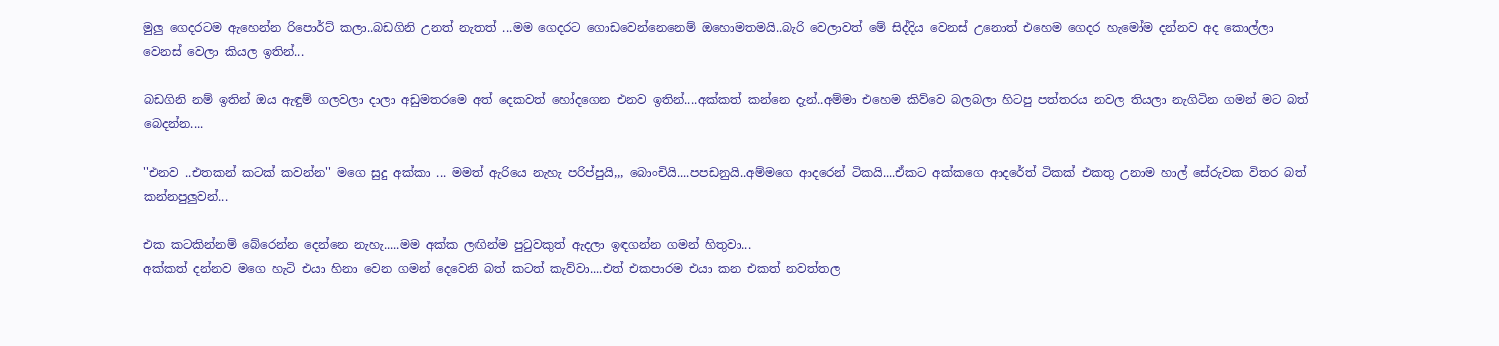මුලු ගෙදරටම ඇහෙන්න රිපොර්ට් කලා..බඩගිනි උනත් නැතත් ...මම ගෙදරට ගොඩවෙන්නෙනෙම් ඔහොමතමයි..බැරි වෙලාවත් මේ සිද්දිය වෙනස් උනොත් එහෙම ගෙදර හැමෝම දන්නව අද කොල්ලා වෙනස් වෙලා කියල ඉතින්...

බඩගිනි නම් ඉතින් ඔය ඇඳුම් ගලවලා දාලා අඩුමතරමෙ අත් දෙකවත් හෝදගෙන එනව ඉතින්....අක්කත් කන්නෙ දැන්..අම්මා එහෙම කිව්වෙ බලබලා හිටපු පත්තරය නවල තියලා නැගිටින ගමන් මට බත් බෙදන්න....

''එනව ..එතකන් කටක් කවන්න'' මගෙ සුදු අක්කා ... මමත් ඇරියෙ නැහැ පරිප්පුයි,,, බොංචියි....පපඩනුයි..අම්මගෙ ආදරෙන් ටිකයි....ඒකට අක්කගෙ ආදරේත් ටිකක් එකතු උනාම හාල් සේරුවක විතර බත් කන්නපුලුවන්...

එක කටකින්නම් බේරෙන්න දෙන්නෙ නැහැ.....මම අක්ක ලඟින්ම පු‍ටුවකුත් ඇදලා ඉඳගන්න ගමන් හිතුවා...
අක්කත් දන්නව මගෙ හැටි එයා හිනා වෙන ගමන් දෙවෙනි බත් කටත් කැව්වා....එත් එකපාරම එයා කන එකත් නවත්තල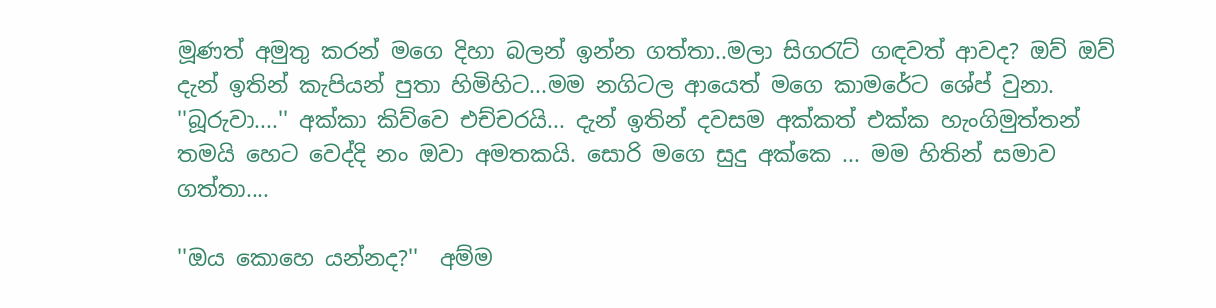මූණත් අමුතු කරන් මගෙ දිහා බලන් ඉන්න ගත්තා..මලා සිග‍රැට් ගඳවත් ආවද? ඔව් ඔව් දැන් ඉතින් කැපියන් පුතා හිමිහිට...මම නගිටල ආයෙත් මගෙ කාමරේට ශේප් වුනා. ''බූරුවා....'' අක්කා කිව්වෙ එච්චරයි... දැන් ඉතින් දවසම අක්කත් එක්ක හැංගිමුත්තන් තමයි හෙට වෙද්දි නං ඔවා අමතකයි. සොරි මගෙ සුදු අක්කෙ ... මම හිතින් සමාව ගත්තා....

''ඔය කොහෙ යන්නද?''  අම්ම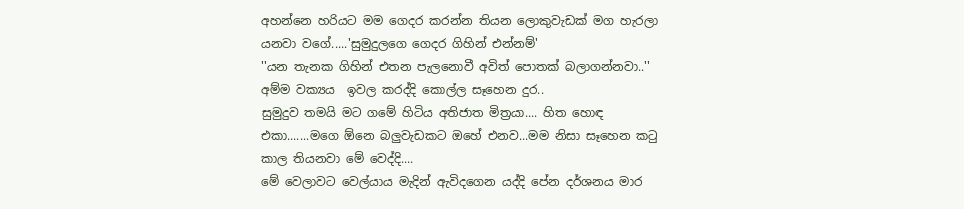අහන්නෙ හරියට මම ගෙදර කරන්න තියන ලොකුවැඩක් මග හැරලා යනවා වගේ.....'සුමුදුලගෙ ගෙදර ගිහින් එන්නම්'
''යන තැනක ගිහින් එතන පැලනොවී අවිත් පොතක් බලාගන්නවා..'' අම්ම වක්‍යය  ඉවල කරද්දි කොල්ල සෑහෙන දුර..
සුමුදුව තමයි මට ගමේ හිටිය අතිජාත මිත්‍රයා.... හිත හොඳ එකා.......මගෙ ඕනෙ බලුවැඩකට ඔහේ එනව...මම නිසා සෑහෙන ක‍ටු කාල තියනවා මේ වෙද්දි....
මේ වෙලාවට වෙල්යාය මැදින් ඇවිදගෙන යද්දි පේන දර්ශනය මාර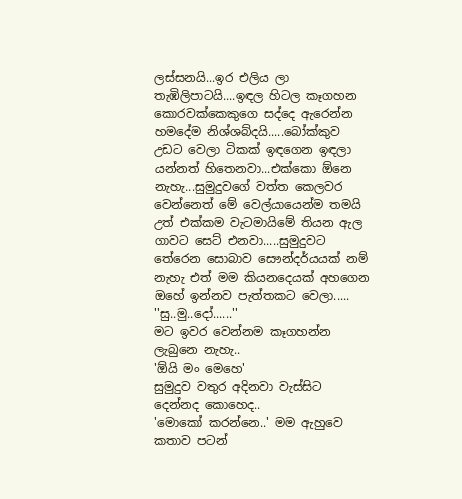ලස්සනයි...ඉර එලිය ලා තැඹිලිපාටයි....ඉඳල හිටල කෑගහන කොරවක්කෙකුගෙ සද්දෙ ඇරෙන්න හමදේම නිශ්ශබ්දයි.....බෝක්කුව උඩට වෙලා ටිකක් ඉඳගෙන ඉඳලා යන්නත් හිතෙනවා...එක්කො ඕනෙ නැහැ...සුමුදුවගේ වත්ත කෙලවර වෙන්නෙත් මේ වෙල්යායෙන්ම තමයි උත් එක්කම වැටමායිමේ තියන ඇල ගාවට සෙට් එනවා.....සුමුදුවට තේරෙන සොබාව සෞන්දර්යයක් නම් නැහැ එත් මම කියනදෙයක් අහගෙන ඔහේ ඉන්නව පැත්තකට වෙලා.....
''සු..මු..දෝ......''
මට ඉවර වෙන්නම කෑගහන්න ලැබුනෙ නැහැ..
'ඕයි මං මෙහෙ'
සුමුදුව වතුර අදිනවා වැස්සිට දෙන්නද කොහෙද..
'මොකෝ කරන්නෙ..' මම ඇහුවෙ කතාව පටන්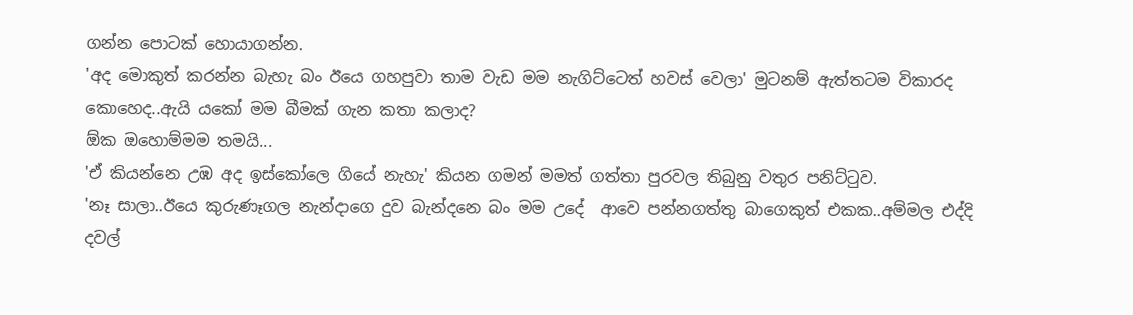ගන්න පොටක් හොයාගන්න.
'අද මොකුත් කරන්න බැහැ බං ඊයෙ ගහපුවා තාම වැඩ මම නැගිට්ටෙත් හවස් වෙලා' මුටනම් ඇත්තටම විකාරද කොහෙද..ඇයි යකෝ මම බීමක් ගැන කතා කලාද?
ඕක ඔහොම්මම තමයි...
'ඒ කියන්නෙ උඹ අද ඉස්කෝලෙ ගියේ නැහැ' කියන ගමන් මමත් ගත්තා පුරවල තිබුනු වතුර පනිට්‍ටුව.
'නෑ සාලා..ඊයෙ කුරුණෑගල නැන්දාගෙ දුව බැන්දනෙ බං මම උදේ  ආවෙ පන්නගත්තු බාගෙකුත් එකක..අම්මල එද්දි දවල්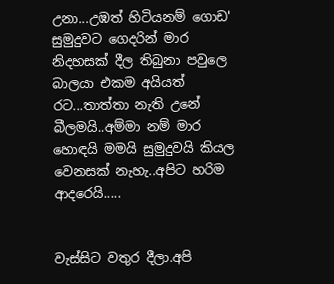උනා...උඹත් හිටියනම් ගොඩ'
සුමුදුවට ගෙදරින් මාර නිදහසක් දීල තිබුනා පවුලෙ බාලයා එකම අයියත් රට...තාත්තා නැති උනේ බීලමයි..අම්මා නම් මාර හොඳයි මමයි සුමුදුවයි කියල වෙනසක් නැහැ..අපිට හරිම ආදරෙයි.....


වැස්සිට වතුර දීලා.අපි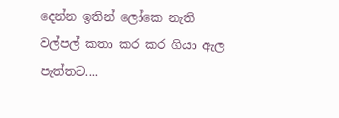දෙන්න ඉතින් ලෝකෙ නැති වල්පල් කතා කර කර ගියා ඇල පැත්තට....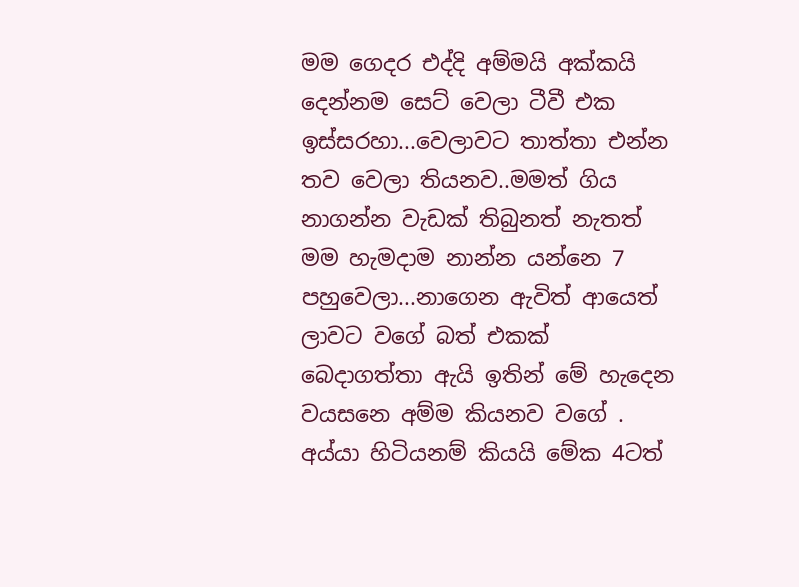මම ගෙදර එද්දි අම්මයි අක්කයි දෙන්නම සෙට් වෙලා ටීවී එක ඉස්සරහා...වෙලාවට තාත්තා එන්න තව වෙලා තියනව..මමත් ගිය නාගන්න වැඩක් තිබුනත් නැතත් මම හැමදාම නාන්න යන්නෙ 7 පහුවෙලා...නාගෙන ඇවිත් ආයෙත් ලාවට වගේ බත් එකක් බෙදාගත්තා ඇයි ඉතින් මේ හැදෙන වයසනෙ අම්ම කියනව වගේ . අය්යා හිටියනම් කියයි මේක 4ටත්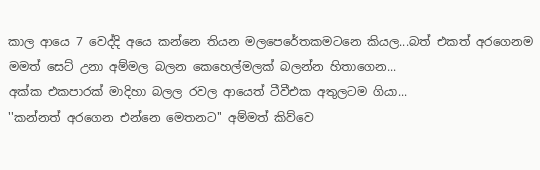කාල ආයෙ 7 වෙද්දි අයෙ කන්නෙ තියන මලපෙරේතකමටනෙ කියල...බත් එකත් අරගෙනම  මමත් සෙට් උනා අම්මල බලන කෙහෙල්මලක් බලන්න හිතාගෙන...
අක්ක එකපාරක් මාදිහා බලල රවල ආයෙත් ටීවීඑක අතුලටම ගියා...
''කන්නත් අරගෙන එන්නෙ මෙතනට'' අම්මත් කිව්වෙ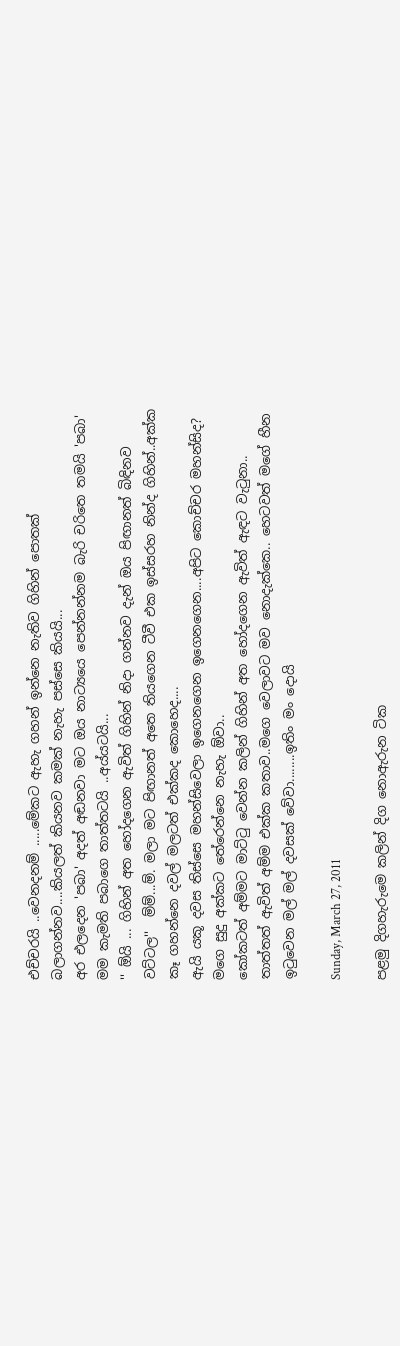එච්චරයි ..වෙනදනම් .....මේකට ඇහැ ගහන් ඉන්නෙ නැතිව ගිහින් පොතක් බලාගන්නව....කියලත් කියනව කමක් නැහැ පස්සෙ කියයි...
අර එලදෙන 'පබා' අදත් අඬනවා මට ඔය නාට්‍යයෙ පෙන්නන්නම බැරි චරිතෙ තමයි 'පබා' මම කැමති පබාගෙ තාත්තටයි ..අය්යටයි...
'' ඕයි ... ගිහින් අත හෝදගෙන ඇවිත් ගිහින් නිදා ගන්නව දැන් ඔය පිඟානත් බිඳිනව වට්ටල''  ම්ම්...ම්. මලා මට පිඟානත් අතෙ තියගෙන ටීවී එක ඉස්සරහ නින්ද ගිහින්..අක්ක කෑ ගහන්නෙ දවල් මලටත් එක්කද කොහෙද....
ඇයි යකූ දවස තිස්සෙ මහන්සිවෙලා ඉගෙනගෙන ඉගෙනගෙන....අපිට කොච්චර මහන්සිද? මගෙ සුදු අක්කට තේරෙන්නෙ නැහැ ඕවා..
කෝකටත් අම්මට මාට්‍ටු වෙන්න කලින් ගිහින් අත හෝදගෙන ඇවිත් ඇඳට වැ‍ටුනා.. තාත්තත් ඇවිත් අම්ම එක්ක කතාව..මගෙ වෙලාවට මව නොදැක්කෙ.. හෙටවත් මගේ හීන ඉ‍ටුවෙන මල් මල් දවසක් වේවා........ඉතිං මං දොයි

Sunday, March 27, 2011

පළමු දිගහැරුමෙ කලින් දිග නොඇරුන ටික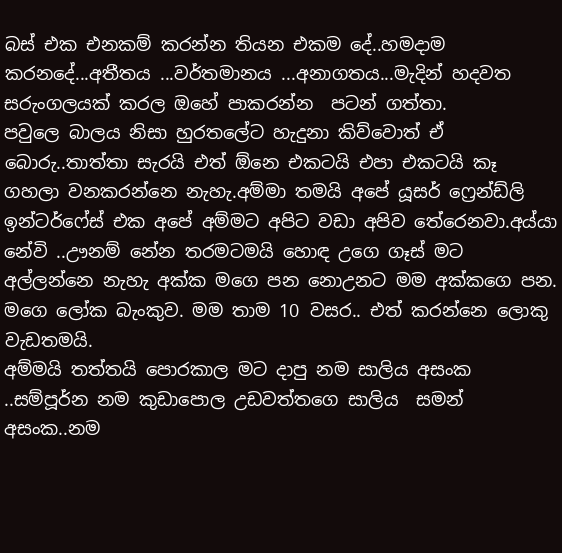බස් එක එනකම් කරන්න තියන එකම දේ..හමදාම කරනදේ...අතීතය ...වර්තමානය ...අනාගතය...මැදින් හදවත සරුංගලයක් කරල ඔහේ පාකරන්න  පටන් ගත්තා.
පවුලෙ බාලය නිසා හුරතලේට හැදුනා කිව්වොත් ඒ බොරු..තාත්තා සැරයි එත් ඕනෙ එකටයි එපා එකටයි කෑ ගහලා වනකරන්නෙ නැහැ.අම්මා තමයි අපේ යූසර් ෆ්‍රෙන්ඩ්ලි ඉන්ටර්ෆේස් එක අපේ අම්මට අපිට වඩා අපිව තේරෙනවා.අය්යා නේවි ..ඌනම් නේන තරමටමයි හොඳ උගෙ ගෑස් මට අල්ලන්නෙ නැහැ අක්ක මගෙ පන නොඋනට මම අක්කගෙ පන. මගෙ ලෝක බැංකුව. මම තාම 10 වසර.. එත් කරන්නෙ ලොකු වැඩතමයි.
අම්මයි තත්තයි පොරකාල මට දාපු නම සාලිය අසංක ..සම්පූර්න නම කුඩාපොල උඩවත්තගෙ සාලිය  සමන් අසංක..නම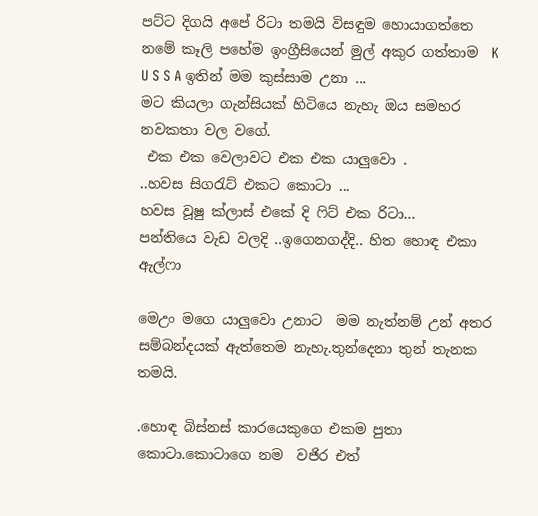පට්ට දිගයි අපේ රිටා තමයි විසඳුම හොයාගත්තෙ නමේ කෑලි පහේම ඉංග්‍රීසියෙන් මුල් අකුර ගත්තාම  K U S S A ඉතින් මම කුස්සාම උනා ...
මට කියලා ගැන්සියක් හිටියෙ නැහැ ඔය සමහර නවකතා වල වගේ.
 එක එක වෙලාවට එක එක යාලුවො .
..හවස සිග‍රැට් එකට කොටා ...
හවස වූෂු ක්ලාස් එකේ දි ‍ෆිට් එක රිටා...
පන්තියෙ වැඩ වලදි ..ඉගෙනගද්දි.. හිත හොඳ එකා ඇල්ෆා

මෙඋං මගෙ යාලුවො උනාට  මම නැත්නම් උන් අතර සම්බන්දයක් ඇත්තෙම නැහැ.තුන්දෙනා තුන් තැනක තමයි.

.හොඳ බිස්නස් කාරයෙකුගෙ එකම පුතා කොටා.කොටාගෙ නම  වජිර එත්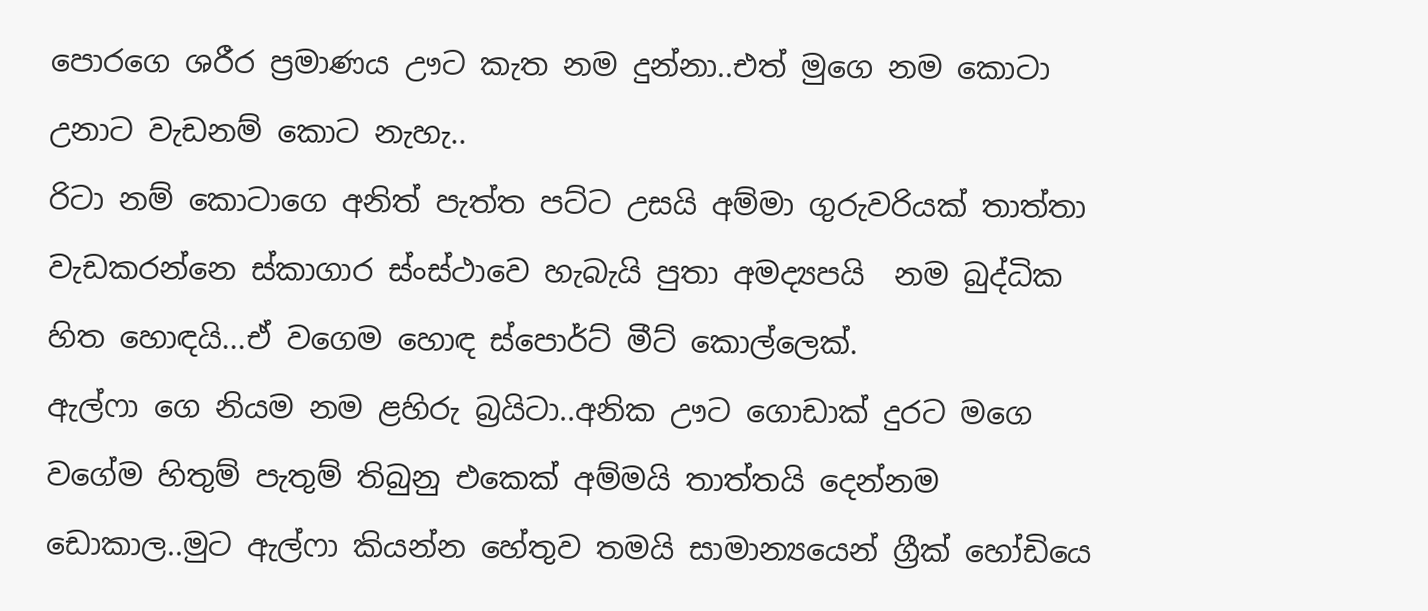පොරගෙ ශරීර ප්‍රමාණය ඌට කැත නම දුන්නා..එත් මුගෙ නම කොටා උනාට වැඩනම් කොට නැහැ..
රිටා නම් කොටාගෙ අනිත් පැත්ත පට්ට උසයි අම්මා ගුරුවරියක් තාත්තා වැඩකරන්නෙ ස්කාගාර ස්ංස්ථාවෙ හැබැයි පුතා අමද්‍යපයි  නම බුද්ධික හිත හොඳයි...ඒ වගෙම හොඳ ස්පොර්ට් මීට් කොල්ලෙක්.
ඇල්ෆා ගෙ නියම නම ළහිරු බ්‍රයිටා..අනික ඌට ගොඩාක් දුරට මගෙ වගේම හිතුම් පැතුම් තිබුනු එකෙක් අම්මයි තාත්තයි දෙන්නම ඩොකාල..මුට ඇල්ෆා කියන්න හේතුව තමයි සාමාන්‍යයෙන් ග්‍රීක් හෝඩියෙ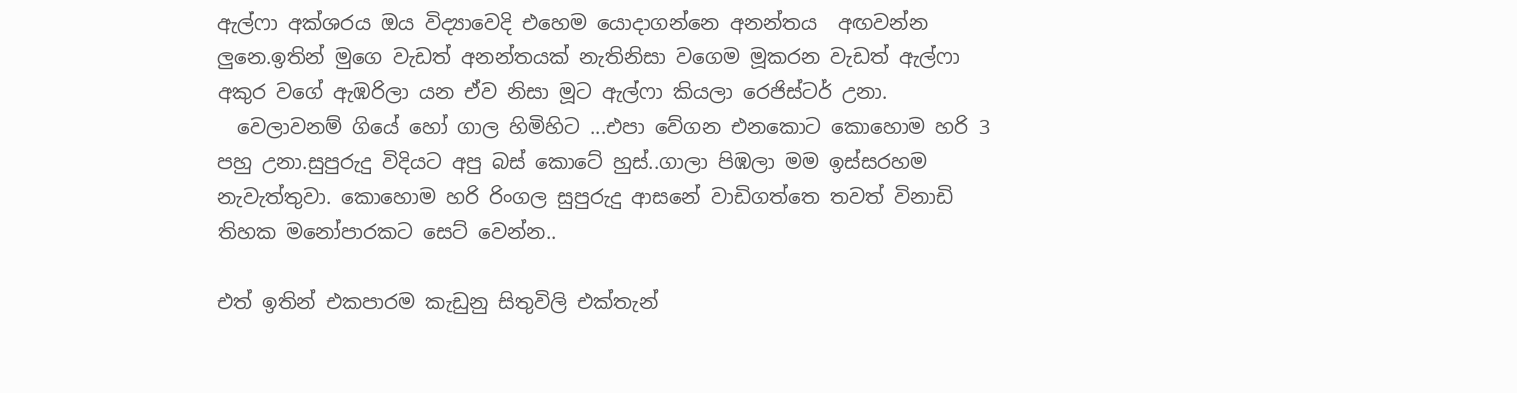ඇල්ෆා අක්ශරය ඔය විද්‍යාවෙදි එහෙම යොදාගන්නෙ අනන්තය  අඟවන්න ලුනෙ.ඉතින් මුගෙ වැඩත් අනන්තයක් නැතිනිසා වගෙම මූකරන වැඩත් ඇල්ෆා අකුර වගේ ඇඹරිලා යන ඒව නිසා මූට ඇල්ෆා කියලා රෙජිස්ටර් උනා.
  වෙලාවනම් ගියේ හෝ ගාල හිමිහිට ...එපා වේගන එනකොට කොහොම හරි 3 පහු උනා.සුපුරුදු විදියට අපු බස් කොටේ හුස්..ගාලා පිඹලා මම ඉස්සරහම නැවැත්තුවා. කොහොම හරි රිංගල සුපුරුදු ආසනේ වාඩිගත්තෙ තවත් විනාඩි තිහක මනෝපාරකට සෙට් වෙන්න..

එත් ඉතින් එකපාරම කැඩුනු සිතුවිලි එක්තැන්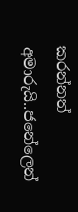කරන්නත් අමාරුයි..ජනේලෙන්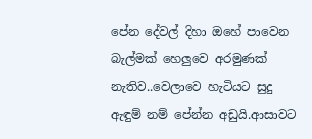පේන දේවල් දිහා ඔහේ පාවෙන බැල්මක් හෙලුවෙ අරමුණක් නැතිව..වෙලාවෙ හැටියට සුදු ඇඳුම් නම් පේන්න අඩුයි.ආසාවට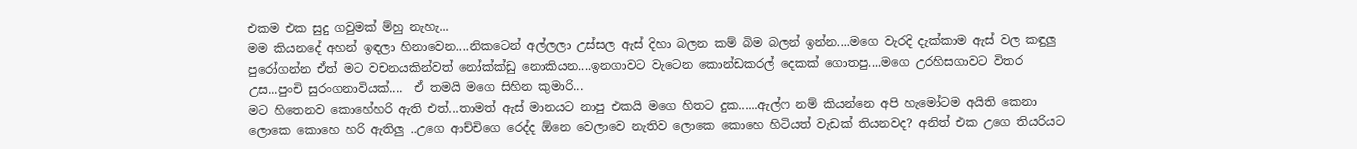එකම එක සුදු ගවුමක් ම්හු නැහැ...
මම කියනදේ අහන් ඉඳලා හිනාවෙන....නිකටෙන් අල්ලලා උස්සල ඇස් දිහා බලන කම් බිම බලන් ඉන්න....මගෙ වැරදි දැක්කාම ඇස් වල කඳුලු පුරෝගන්න ඒත් මට වචනයකින්වත් නෝක්ක්ඩු නොකියන....ඉනගාවට වැටෙන කොන්ඩකරල් දෙකක් ගොතපු....මගෙ උරහිසගාවට විතර උස...පුංචි සුරංගනාවියක්....  ඒ තමයි මගෙ සිහින කුමාරි...
මට හිතෙනව කොහේහරි ඇති එත්...තාමත් ඇස් මානයට නාපු එකයි මගෙ හිතට දුක......ඇල්ෆ නම් කියන්නෙ අපි හැමෝටම අයිති කෙනා ලොකෙ කොහෙ හරි ඇතිලු ..උගෙ ආච්චිගෙ රෙද්ද ඕනෙ වෙලාවෙ නැතිව ලොකෙ කොහෙ හිටියත් වැඩක් තියනවද? අනිත් එක උගෙ තියරියට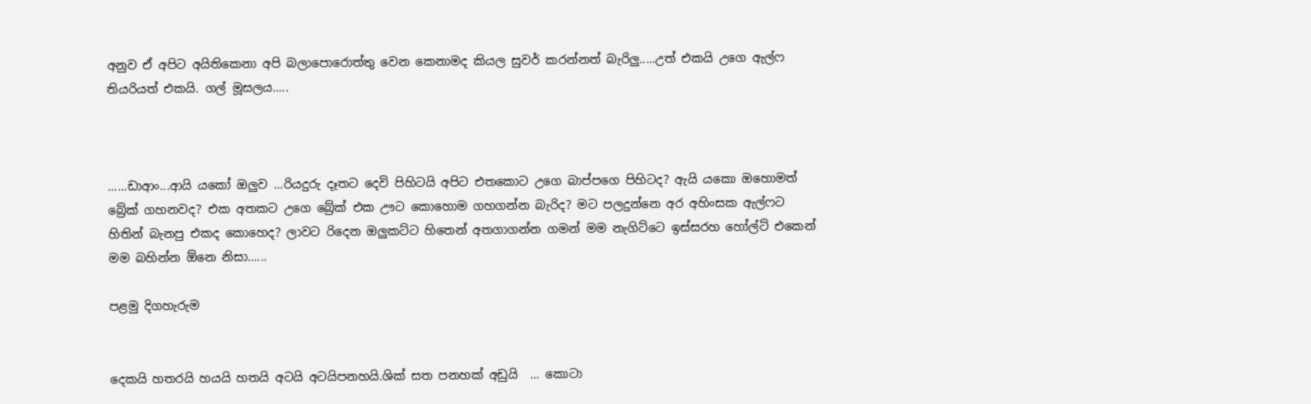අනුව ඒ අපිට අයිතිකෙනා අපි බලාපොරොත්තු වෙන කෙනාමද කියල සුවර් කරන්නත් බැරිලු.....උත් එකයි උගෙ ඇල්ෆ තියරියත් එකයි. ගල් මූසලය.....



......ඩාආං...ආයි යකෝ ඔලුව ...රියදුරු දෑතට දෙවි පිහිටයි අපිට එතකොට උගෙ බාප්පගෙ පිහිටද? ඇයි යකො ඔහොමත් බ්‍රේක් ගහනවද? එක අතකට උගෙ බ්‍රේක් එක ඌට කොහොම ගහගන්න බැරිද? මට පලදුන්නෙ අර අහිංසක ඇල්ෆට හිතින් බැනපු එකද කොහෙද? ලාවට රිදෙන ඔලුකට්ට හිතෙන් අතගාගන්න ගමන් මම නැගිට්ටෙ ඉස්සරහ හෝල්ට් එකෙන් මම බහින්න ඕනෙ නිසා......

පළමු දිගහැරුම


දෙකයි හතරයි හයයි හතයි අටයි අටයිපනහයි.ශික් සත පනහක් අඩුයි  ... කොටා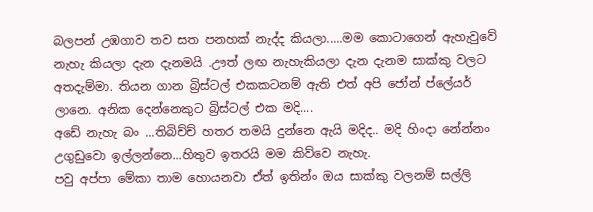බලපන් උඹගාව තව සත පනහක් නැද්ද කියලා.....මම කොටාගෙන් ඇහැවුවේ නැහැ කියලා දැන දැනමයි .ඌත් ලඟ නැහැකියලා දැන දැනම සාක්කු වලට අතදැම්මා. තියන ගාන බ්‍රිස්ටල් එකකටනම් ඇති එත් අපි ජෝන් ප්ලේයර් ලානෙ. අනික දෙන්නෙකුට බ්‍රිස්ටල් එක මදි....
අඩේ නැහැ බං ...තිබිච්ච් හතර තමයි දුන්නෙ ඇයි මදිද.. මදි හිංදා නේන්නං උගුඩුවො ඉල්ලන්නෙ...හිතුව ඉතරයි මම කිව්වෙ නැහැ.
පවු අප්පා මේකා තාම හොයනවා ඒත් ඉතින්ං ඔය සාක්කු වලනම් සල්ලි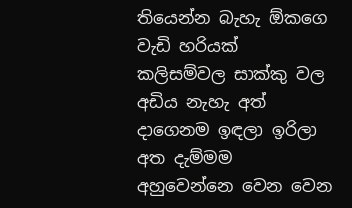තියෙන්න බැහැ ඕකගෙ වැඩි හරියක් කලිසම්වල සාක්කු වල අඩිය නැහැ අත් දාගෙනම ඉඳලා ඉරිලා අත දැම්මම අහුවෙන්නෙ වෙන වෙන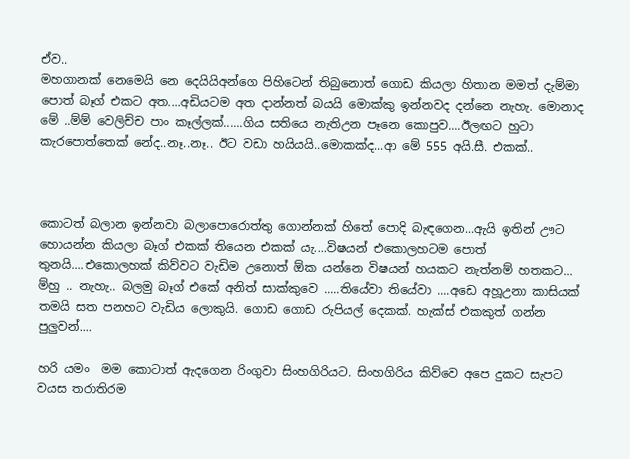ඒව..
මහගානක් නෙමෙයි නෙ දෙයියිඅන්ගෙ පිහිටෙන් තිබුනොත් ගොඩ කියලා හිතාන මමත් දැම්මා පොත් බෑග් එකට අත....අඩියටම අත දාන්නත් බයයි මොක්කු ඉන්නවද දන්නෙ නැහැ. මොනාද මේ ..ම්ම් වෙලිච්ච පාං කෑල්ලක්......ගිය සතියෙ නැතිඋන පෑනෙ කොපුව....ඊලඟට හුටා කැරපොත්තෙක් නේද..නෑ..නෑ.. ඊට වඩා හයියයි..මොකක්ද...ආ මේ 555 අයි.සී. එකක්..



කොටත් බලාන ඉන්නවා බලාපොරොත්තු ගොන්නක් හිතේ පොදි බැඳගෙන...ඇයි ඉතින් ඌට හොයන්න කියලා බෑග් එකක් තියෙන එකක් යැ....විෂයන් එකොලහටම පොත් තුනයි....එකොලහක් කිව්වට වැඩිම උනොත් ඕක යන්නෙ විෂයන් හයකට නැත්නම් හතකට...
ම්හු .. නැහැ.. බලමු බෑග් එකේ අනිත් සාක්කුවෙ .....තියේවා තියේවා ....අඩෙ අහූඋනා කාසියක් තමයි සත පනහට වැඩිය ලොකුයි. ගොඩ ගොඩ රුපියල් දෙකක්. හැක්ස් එකකුත් ගන්න පුලුවන්....

හරි යමං  මම කොටාත් ඇදගෙන රිංගුවා සිංහගිරියට. සිංහගිරිය කිව්වෙ අපෙ දුකට සැපට වයස තරාතිරම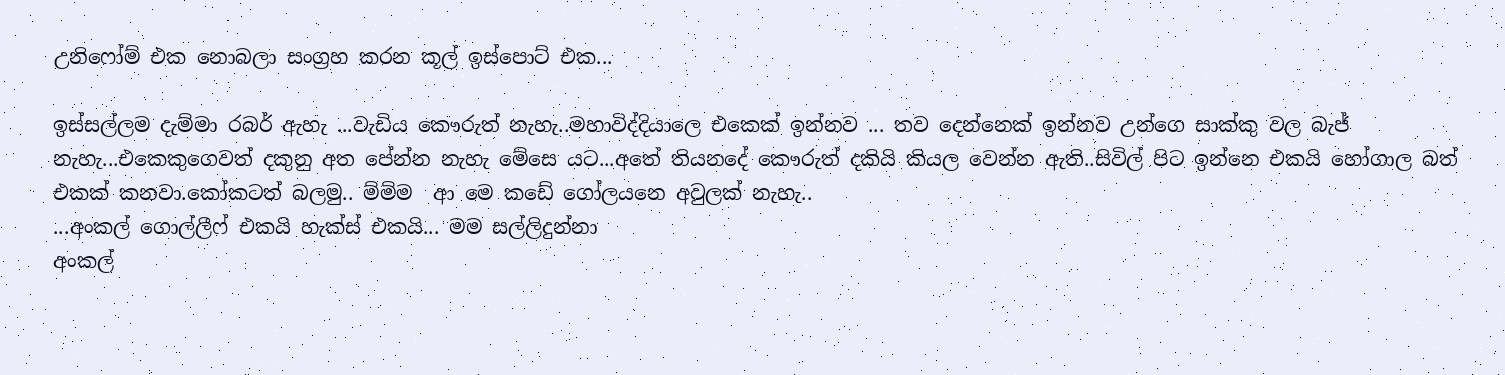උනිෆෝම් එක නොබලා සංග්‍රහ කරන කූල් ඉස්පොට් එක...

ඉස්සල්ලම දැම්මා රබර් ඇහැ ...වැඩිය කෞරුත් නැහැ..මහාවිද්දියාලෙ එකෙක් ඉන්නව ... තව දෙන්නෙක් ඉන්නව උන්ගෙ සාක්කු වල බැජ් නැහැ...එකෙකුගෙවත් දකුනු අත පේන්න නැහැ මේසෙ යට...අතේ තියනදේ කෞරුත් දකියි කියල වෙන්න ඇති..සිවිල් පිට ඉන්නෙ එකයි හෝගාල බත් එකක් කනවා.කෝකටත් බලමු.. ම්ම්ම  ආ මෙ කඩේ ගෝලයනෙ අවුලක් නැහැ..
...අංකල් ගොල්ලීෆ් එකයි හැක්ස් එකයි... මම සල්ලිදුන්නා
අංකල්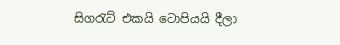සිග‍රැට් එකයි ටොපියයි දීලා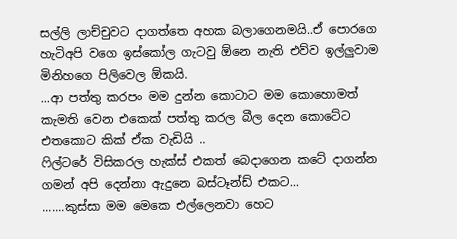සල්ලි ලාච්චුවට දාගත්තෙ අහක බලාගෙනමයි..ඒ පොරගෙ හැටිඅපි වගෙ ඉස්කෝල ගැටවු ඕනෙ නැති එව්ව ඉල්ලුවාම මිනිහගෙ පිලිවෙල ඕකයි.
...ආ පත්තු කරපං මම දුන්න කොටාට මම කොහොමත් කැමති වෙන එකෙක් පත්තු කරල බීල දෙන කොටේට එතකොට කික් ඒක වැඩියි ..
ෆිල්ටරේ විසිකරල හැක්ස් එකත් බෙදාගෙන කටේ දාගන්න ගමන් අපි දෙන්නා ඇදුනෙ බස්ටෑන්ඩ් එකට...
.......කුස්සා මම මෙකෙ එල්ලෙනවා හෙට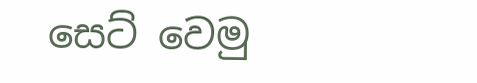සෙට් වෙමු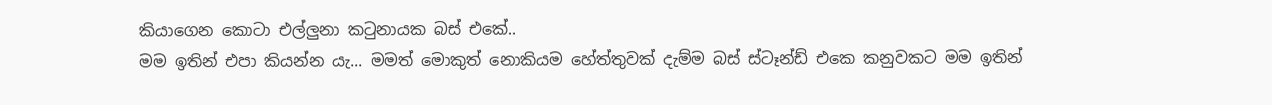කියාගෙන කොටා එල්ලුනා ක‍ටුනායක බස් එකේ..
මම ඉතින් එපා කියන්න යැ... මමත් මොකුත් නොකියම හේත්තුවක් දැම්ම බස් ස්ටෑන්ඩ් එකෙ කනුවකට මම ඉතින්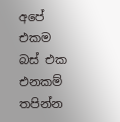අපේ එකම බස් එක එනකම් තපින්න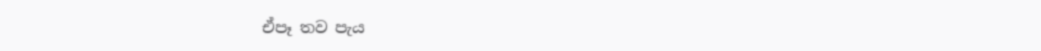ඒපෑ තව පැය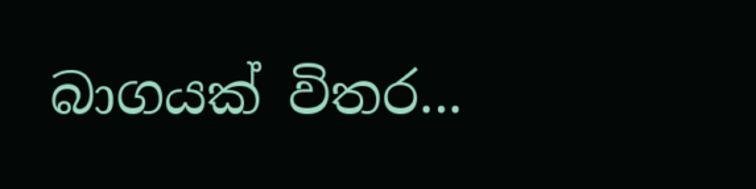බාගයක් විතර...